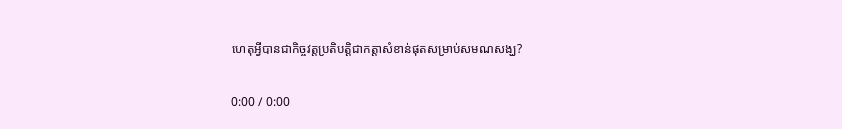ហេតុអ្វីបានជាកិច្ចវត្តប្រតិបត្តិជាកត្តាសំខាន់ផុតសម្រាប់សមណសង្ឃ?

0:00 / 0:00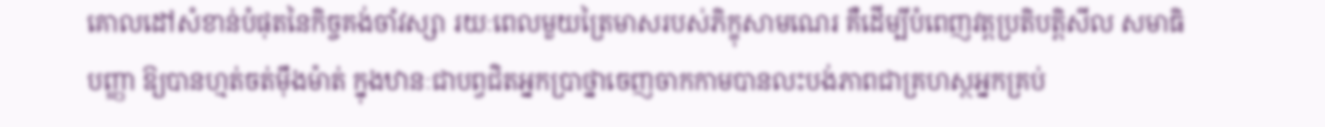គោលដៅសំខាន់បំផុតនៃកិច្ចគង់ចាំវស្សា រយៈពេលមួយត្រៃមាសរបស់ភិក្ខុសាមណេរ គឺដើម្បីបំពេញវត្តប្រតិបត្តិសីល សមាធិ បញ្ញា ឱ្យបានហ្មត់ចត់ម៉ឹងម៉ាត់ ក្នុងឋានៈជាបព្វជិតអ្នកប្រាថ្នាចេញចាកកាមបានលះបង់ភាពជាគ្រហស្ថអ្នកគ្រប់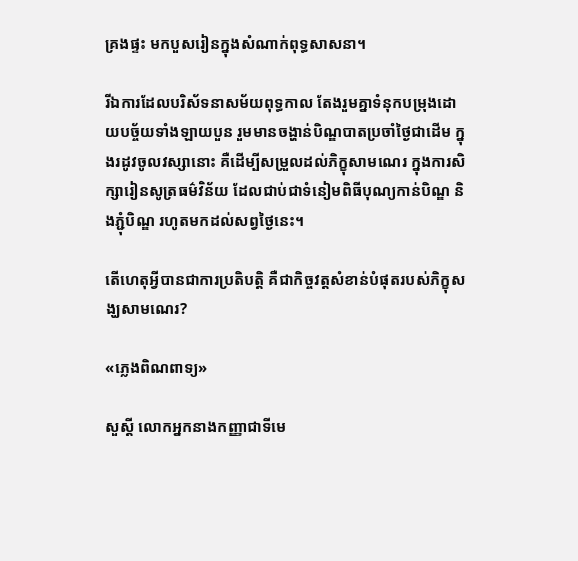គ្រងផ្ទះ មកបួសរៀនក្នុងសំណាក់ពុទ្ធសាសនា។

រីឯការដែលបរិស័ទនាសម័យពុទ្ធកាល តែងរួមគ្នាទំនុកបម្រុងដោយបច្ច័យទាំងឡាយបួន រួមមានចង្ហាន់បិណ្ឌបាតប្រចាំថ្ងៃជាដើម ក្នុងរដូវចូលវស្សានោះ គឺដើម្បីសម្រួលដល់ភិក្ខុសាមណេរ ក្នុងការសិក្សារៀនសូត្រធម៌វិន័យ ដែលជាប់ជាទំនៀមពិធីបុណ្យកាន់បិណ្ឌ និងភ្ជុំបិណ្ឌ រហូតមកដល់សព្វថ្ងៃនេះ។

តើហេតុអ្វីបានជាការប្រតិបត្តិ គឺជាកិច្ចវត្តសំខាន់បំផុតរបស់ភិក្ខុសង្ឃសាមណេរ?

«ភ្លេងពិណពាទ្យ»

សួស្ដី លោកអ្នកនាងកញ្ញាជាទីមេ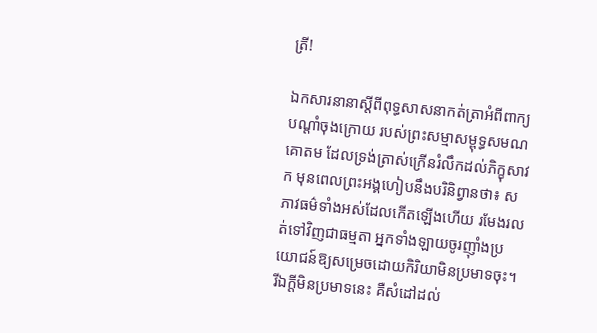ត្រី!

ឯកសារនានាស្ដីពីពុទ្ធសាសនាកត់ត្រាអំពីពាក្យបណ្ដាំចុងក្រោយ របស់ព្រះសម្មាសម្ពុទ្ធសមណគោតម ដែលទ្រង់ត្រាស់ក្រើនរំលឹកដល់ភិក្ខុសាវក មុនពេលព្រះអង្គហៀបនឹងបរិនិព្វានថា៖ សភាវធម៌ទាំងអស់ដែលកើតឡើងហើយ រមែងរលត់ទៅវិញជាធម្មតា អ្នកទាំងឡាយចូរញ៉ាំងប្រយោជន៍ឱ្យសម្រេចដោយកិរិយាមិនប្រមាទចុះ។ រីឯក្ដីមិនប្រមាទនេះ គឺសំដៅដល់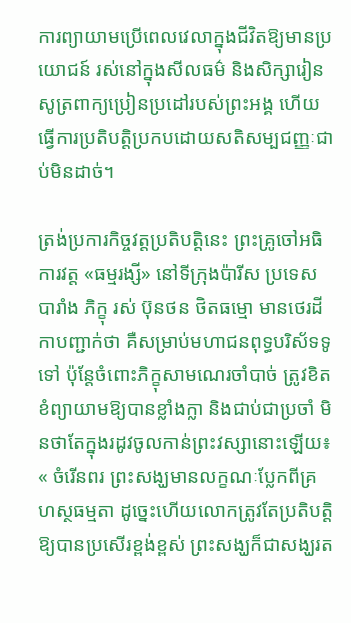ការព្យាយាមប្រើពេលវេលាក្នុងជីវិតឱ្យមានប្រយោជន៍ រស់នៅក្នុងសីលធម៌ និងសិក្សារៀនសូត្រពាក្យប្រៀនប្រដៅរបស់ព្រះអង្គ ហើយធ្វើការប្រតិបត្តិប្រកបដោយសតិសម្បជញ្ញៈជាប់មិនដាច់។

ត្រង់ប្រការកិច្ចវត្តប្រតិបត្តិនេះ ព្រះគ្រូចៅអធិការវត្ត «ធម្មរង្សី» នៅទីក្រុងប៉ារីស ប្រទេសបារាំង ភិក្ខុ រស់ ប៊ុនថន ថិតធម្មោ មានថេរដីកាបញ្ជាក់ថា គឺសម្រាប់មហាជនពុទ្ធបរិស័ទទូទៅ ប៉ុន្តែចំពោះភិក្ខុសាមណេរចាំបាច់ ត្រូវខិតខំព្យាយាមឱ្យបានខ្លាំងក្លា និងជាប់ជាប្រចាំ មិនថាតែក្នុងរដូវចូលកាន់ព្រះវស្សានោះឡើយ៖ « ចំរើនពរ ព្រះសង្ឃមានលក្ខណៈប្លែកពីគ្រហស្ថធម្មតា ដូច្នេះហើយលោកត្រូវតែប្រតិបត្តិឱ្យបានប្រសើរខ្ពង់ខ្ពស់ ព្រះសង្ឃក៏ជាសង្ឃរត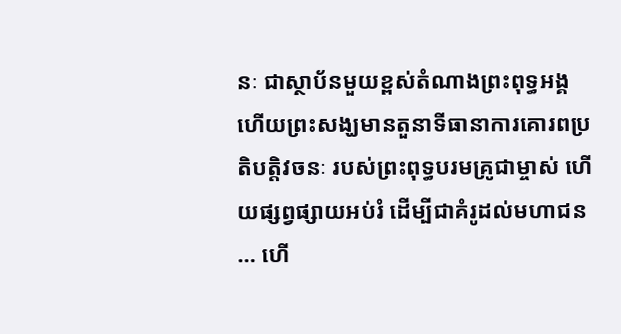នៈ ជាស្ថាប័នមួយខ្ពស់តំណាងព្រះពុទ្ធអង្គ ហើយព្រះសង្ឃមានតួនាទីធានាការគោរពប្រតិបត្តិវចនៈ របស់ព្រះពុទ្ធបរមគ្រូជាម្ចាស់ ហើយផ្សព្វផ្សាយអប់រំ ដើម្បីជាគំរូដល់មហាជន… ហើ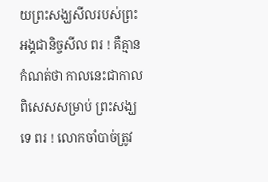យព្រះសង្ឃសីលរបស់ព្រះអង្គជានិច្ចសីល ពរ ! គឺគ្មានកំណត់ថា កាលនេះជាកាលពិសេសសម្រាប់ ព្រះសង្ឃទេ ពរ ! លោកចាំបាច់ត្រូវ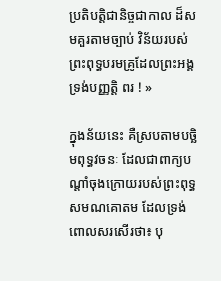ប្រតិបត្តិជានិច្ចជាកាល ដ៏សមគួរតាមច្បាប់ វិន័យរបស់ព្រះពុទ្ធបរមគ្រូដែលព្រះអង្គទ្រង់បញ្ញត្តិ ពរ ! »

ក្នុងន័យនេះ គឺស្របតាមបច្ឆិមពុទ្ធវចនៈ ដែលជាពាក្យបណ្ដាំចុងក្រោយរបស់ព្រះពុទ្ធសមណគោតម ដែលទ្រង់ពោលសរសើរថា៖ បុ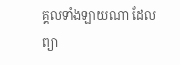គ្គលទាំងឡាយណា ដែលព្យា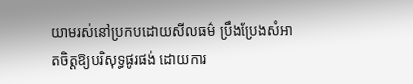យាមរស់នៅប្រកបដោយសីលធម៌ ប្រឹងប្រែងសំអាតចិត្តឱ្យបរិសុទ្ធផូរផង់ ដោយការ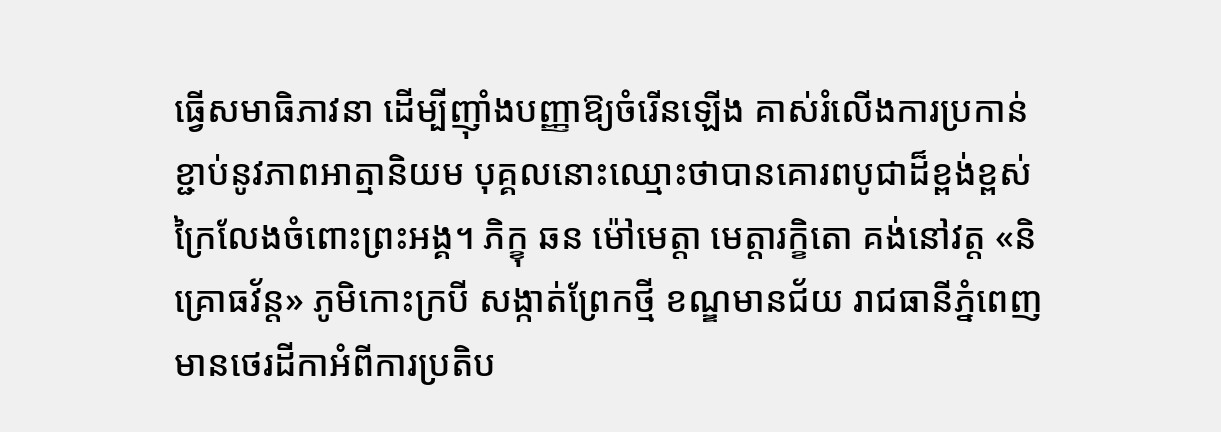ធ្វើសមាធិភាវនា ដើម្បីញ៉ាំងបញ្ញាឱ្យចំរើនឡើង គាស់រំលើងការប្រកាន់ខ្ជាប់នូវភាពអាត្មានិយម បុគ្គលនោះឈ្មោះថាបានគោរពបូជាដ៏ខ្ពង់ខ្ពស់ក្រៃលែងចំពោះព្រះអង្គ។ ភិក្ខុ ឆន ម៉ៅមេត្តា មេត្តារក្ខិតោ គង់នៅវត្ត «និគ្រោធវ័ន្ត» ភូមិកោះក្របី សង្កាត់ព្រែកថ្មី ខណ្ឌមានជ័យ រាជធានីភ្នំពេញ មានថេរដីកាអំពីការប្រតិប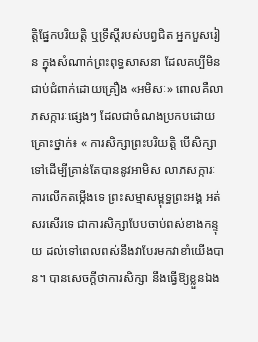ត្តិផ្នែកបរិយត្តិ ឬទ្រឹស្ដីរបស់បព្វជិត អ្នកបួសរៀន ក្នុងសំណាក់ព្រះពុទ្ធសាសនា ដែលគប្បីមិនជាប់ជំពាក់ដោយគ្រឿង «អមិសៈ» ពោលគឺលាភសក្ការៈផ្សេងៗ ដែលជាចំណងប្រកបដោយគ្រោះថ្នាក់៖ « ការសិក្សាព្រះបរិយត្តិ បើសិក្សាទៅដើម្បីគ្រាន់តែបាននូវអាមិស លាភសក្ការៈ ការលើកតម្កើងទេ ព្រះសម្មាសម្ពុទ្ធព្រះអង្គ អត់សរសើរទេ ជាការសិក្សាបែបចាប់ពស់ខាងកន្ទុយ ដល់ទៅពេលពស់នឹងវាបែរមកវាខាំយើងបាន។ បានសេចក្ដីថាការសិក្សា នឹងធ្វើឱ្យខ្លួនឯង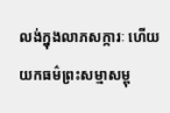លង់ក្នុងលាភសក្ការៈ ហើយយកធម៌ព្រះសម្មាសម្ពុ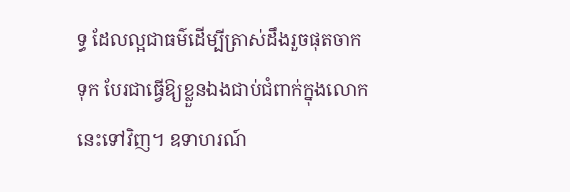ទ្ធ ដែលល្អជាធម៌ដើម្បីត្រាស់ដឹងរួចផុតចាកទុក បែរជាធ្វើឱ្យខ្លួនឯងជាប់ជំពាក់ក្នុងលោកនេះទៅវិញ។ ឧទាហរណ៍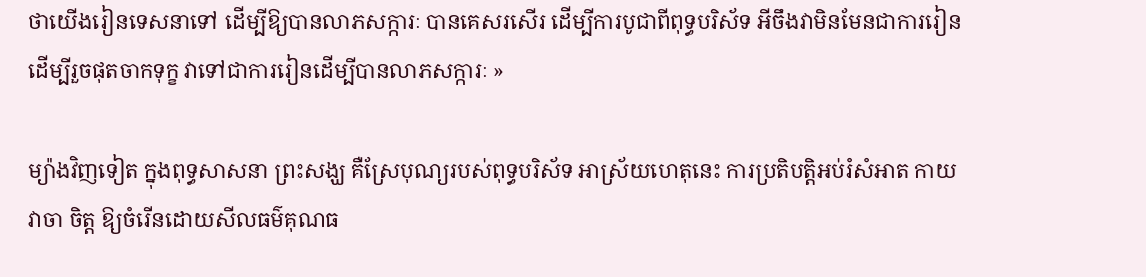ថាយើងរៀនទេសនាទៅ ដើម្បីឱ្យបានលាភសក្ការៈ បានគេសរសើរ ដើម្បីការបូជាពីពុទ្ធបរិស័ទ អីចឹងវាមិនមែនជាការរៀន ដើម្បីរួចផុតចាកទុក្ខ វាទៅជាការរៀនដើម្បីបានលាភសក្ការៈ »

ម្យ៉ាងវិញទៀត ក្នុងពុទ្ធសាសនា ព្រះសង្ឃ គឺស្រែបុណ្យរបស់ពុទ្ធបរិស័ទ អាស្រ័យហេតុនេះ ការប្រតិបត្តិអប់រំសំអាត កាយ វាចា ចិត្ត ឱ្យចំរើនដោយសីលធម៌គុណធ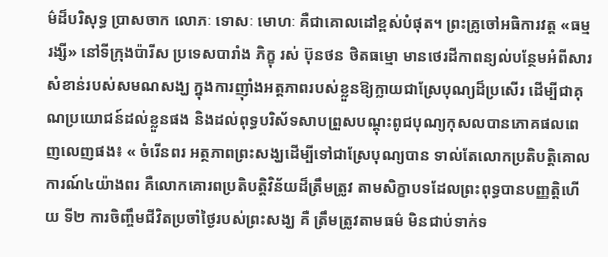ម៌ដ៏បរិសុទ្ធ ប្រាសចាក លោភៈ ទោសៈ មោហៈ គឺជាគោលដៅខ្ពស់បំផុត។ ព្រះគ្រូចៅអធិការវត្ត «ធម្មរង្សី» នៅទីក្រុងប៉ារីស ប្រទេសបារាំង ភិក្ខុ រស់ ប៊ុនថន ថិតធម្មោ មានថេរដីកាពន្យល់បន្ថែមអំពីសារសំខាន់របស់សមណសង្ឃ ក្នុងការញ៉ាំងអត្តភាពរបស់ខ្លួនឱ្យក្លាយជាស្រែបុណ្យដ៏ប្រសើរ ដើម្បីជាគុណប្រយោជន៍ដល់ខ្លួនផង និងដល់ពុទ្ធបរិស័ទសាបព្រួសបណ្ដុះពូជបុណ្យកុសលបានភោគផលពេញលេញផង៖ « ចំរើនពរ អត្ថភាពព្រះសង្ឃដើម្បីទៅជាស្រែបុណ្យបាន ទាល់តែលោកប្រតិបត្តិគោលការណ៍៤យ៉ាងពរ គឺលោកគោរពប្រតិបត្តិវិន័យដ៏ត្រឹមត្រូវ តាមសិក្ខាបទដែលព្រះពុទ្ធបានបញ្ញត្តិហើយ ទី២ ការចិញ្ចឹមជីវិតប្រចាំថ្ងៃរបស់ព្រះសង្ឃ គឺ ត្រឹមត្រូវតាមធម៌ មិនជាប់ទាក់ទ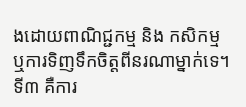ងដោយពាណិជ្ជកម្ម និង កសិកម្ម ឬការទិញទឹកចិត្តពីនរណាម្នាក់ទេ។ ទី៣ គឺការ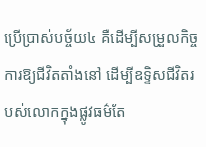ប្រើប្រាស់បច្ច័យ៤ គឺដើម្បីសម្រួលកិច្ចការឱ្យជីវិតតាំងនៅ ដើម្បីឧទ្ទិសជីវិតរបស់លោកក្នុងផ្លូវធម៌តែ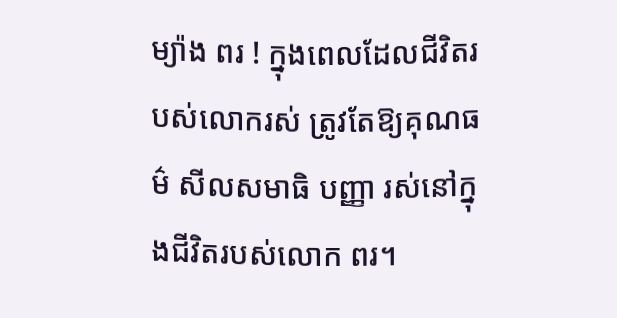ម្យ៉ាង ពរ ! ក្នុងពេលដែលជីវិតរបស់លោករស់ ត្រូវតែឱ្យគុណធម៌ សីលសមាធិ បញ្ញា រស់នៅក្នុងជីវិតរបស់លោក ពរ។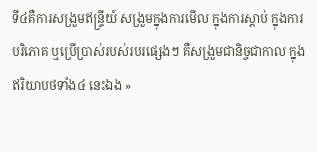ទី៤គឺការសង្រួមឥន្ទ្រីយ៍ សង្រួមក្នុងការមើល ក្នុងការស្ដាប់ ក្នុងការបរិភោគ ឬប្រើប្រាស់របស់របរផ្សេងៗ គឺសង្រួមជានិច្ចជាកាល ក្នុងឥរិយាបថទាំង៤ នេះឯង »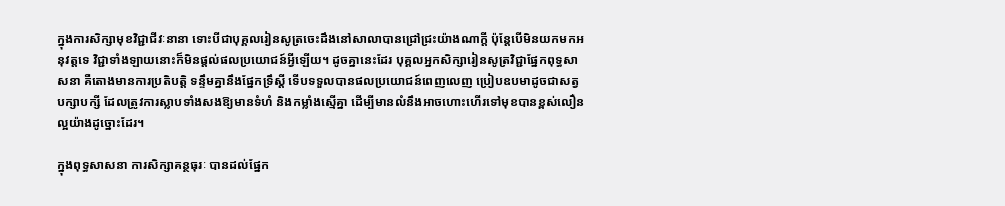ក្នុងការសិក្សាមុខវិជ្ជាជីវៈនានា ទោះបីជាបុគ្គលរៀនសូត្រចេះដឹងនៅសាលាបានជ្រៅជ្រះយ៉ាងណាក្តី ប៉ុន្តែបើមិនយកមកអនុវត្តទេ វិជ្ជាទាំងឡាយនោះក៏មិនផ្ដល់ផលប្រយោជន៍អ្វីឡើយ។ ដូចគ្នានេះដែរ បុគ្គលអ្នកសិក្សារៀនសូត្រវិជ្ជាផ្នែកពុទ្ធសាសនា គឺតោងមានការប្រតិបត្តិ ទន្ទឹមគ្នានឹងផ្នែកទ្រឹស្ដី ទើបទទួលបានផលប្រយោជន៍ពេញលេញ ប្រៀបឧបមាដូចជាសត្វបក្សាបក្សី ដែលត្រូវការស្លាបទាំងសងឱ្យមានទំហំ និងកម្លាំងស្មើគ្នា ដើម្បីមានលំនឹងអាចហោះហើរទៅមុខបានខ្ពស់លឿនល្អយ៉ាងដូច្នោះដែរ។

ក្នុងពុទ្ធសាសនា ការសិក្សាគន្ថធុរៈ បានដល់ផ្នែក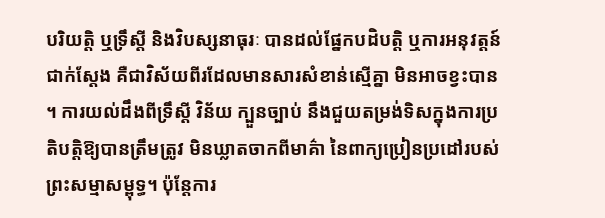បរិយត្តិ ឬទ្រឹស្តី និងវិបស្សនាធុរៈ បានដល់ផ្នែកបដិបត្តិ ឬការអនុវត្តន៍ជាក់ស្ដែង គឺជាវិស័យពីរដែលមានសារសំខាន់ស្មើគ្នា មិនអាចខ្វះបាន។ ការយល់ដឹងពីទ្រឹស្ដី វិន័យ ក្បួនច្បាប់ នឹងជួយតម្រង់ទិសក្នុងការប្រតិបត្តិឱ្យបានត្រឹមត្រូវ មិនឃ្លាតចាកពីមាគ៌ា នៃពាក្យប្រៀនប្រដៅរបស់ព្រះសម្មាសម្ពុទ្ធ។ ប៉ុន្តែការ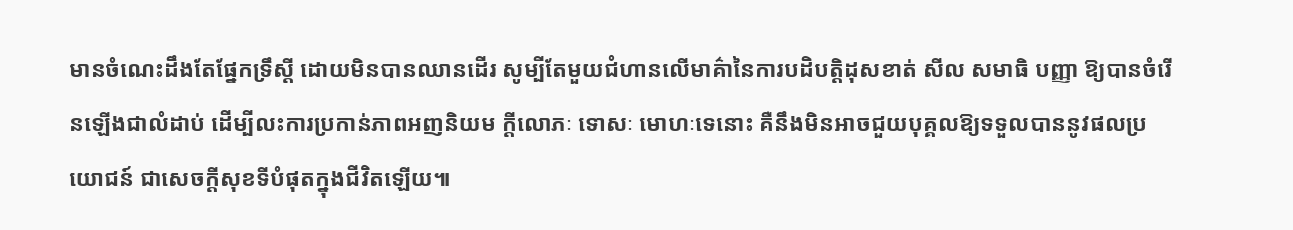មានចំណេះដឹងតែផ្នែកទ្រឹស្តី ដោយមិនបានឈានដើរ សូម្បីតែមួយជំហានលើមាគ៌ានៃការបដិបត្តិដុសខាត់ សីល សមាធិ បញ្ញា ឱ្យបានចំរើនឡើងជាលំដាប់ ដើម្បីលះការប្រកាន់ភាពអញនិយម ក្ដីលោភៈ ទោសៈ មោហៈទេនោះ គឺនឹងមិនអាចជួយបុគ្គលឱ្យទទួលបាននូវផលប្រយោជន៍ ជាសេចក្ដីសុខទីបំផុតក្នុងជីវិតឡើយ៕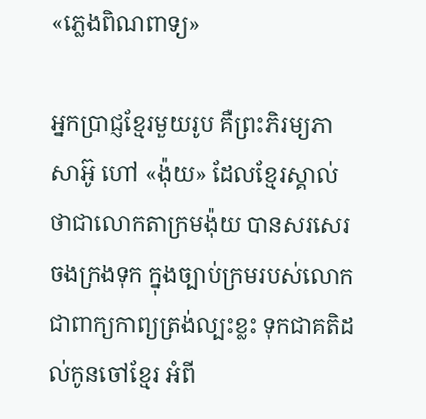«ភ្លេងពិណពាទ្យ»

អ្នកប្រាជ្ញខ្មែរមួយរូប គឺព្រះភិរម្យភាសាអ៊ូ ហៅ «ង៉ុយ» ដែលខ្មែរស្គាល់ថាជាលោកតាក្រមង៉ុយ បានសរសេរចងក្រងទុក ក្នុងច្បាប់ក្រមរបស់លោក ជាពាក្យកាព្យត្រង់ល្បះខ្លះ ទុកជាគតិដល់កូនចៅខ្មែរ អំពី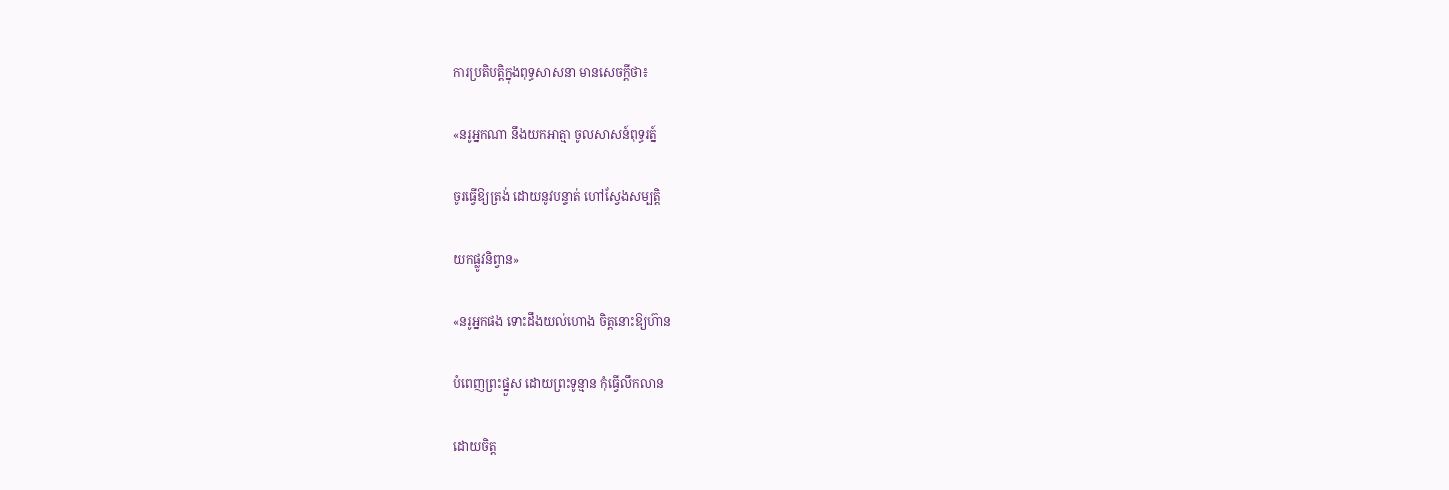ការប្រតិបត្តិក្នុងពុទ្ធសាសនា មានសេចក្ដីថា៖

«នរូអ្នកណា នឹងយកអាត្មា ចូលសាសន៍ពុទ្ធរត្ន៍

ចូរធ្វើឱ្យត្រង់ ដោយនូវបន្ទាត់ ហៅស្វែងសម្បត្តិ

យកផ្លូវនិព្វាន»

«នរូអ្នកផង ទោះដឹងយល់ហោង ចិត្តនោះឱ្យហ៊ាន

បំពេញព្រះផ្នួស ដោយព្រះទូន្មាន កុំធ្វើលឹកលាន

ដោយចិត្ត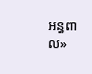អន្ធពាល»